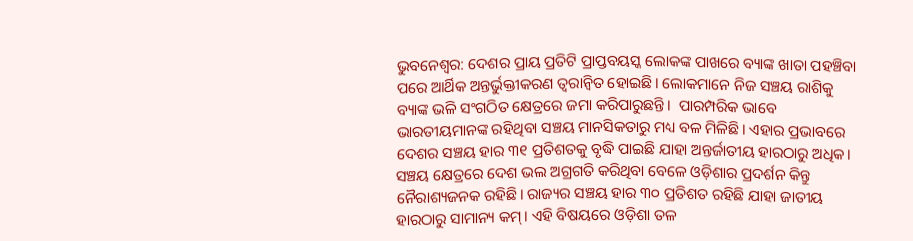ଭୁବନେଶ୍ବର: ଦେଶର ପ୍ରାୟ ପ୍ରତିଟି ପ୍ରାପ୍ତବୟସ୍କ ଲୋକଙ୍କ ପାଖରେ ବ୍ୟାଙ୍କ ଖାତା ପହଞ୍ଚିବା ପରେ ଆର୍ଥିକ ଅନ୍ତର୍ଭୁକ୍ତୀକରଣ ତ୍ବରାନ୍ବିତ ହୋଇଛି। ଲୋକମାନେ ନିଜ ସଞ୍ଚୟ ରାଶିକୁ ବ୍ୟାଙ୍କ ଭଳି ସଂଗଠିତ କ୍ଷେତ୍ରରେ ଜମା କରିପାରୁଛନ୍ତି।  ପାରମ୍ପରିକ ଭାବେ ଭାରତୀୟମାନଙ୍କ ରହିଥିବା ସଞ୍ଚୟ ମାନସିକତାରୁ ମଧ୍ୟ ବଳ ମିଳିଛି। ଏହାର ପ୍ରଭାବରେ ଦେଶର ସଞ୍ଚୟ ହାର ୩୧ ପ୍ରତିଶତକୁ ବୃଦ୍ଧି ପାଇଛି ଯାହା ଅନ୍ତର୍ଜାତୀୟ ହାରଠାରୁ ଅଧିକ। ସଞ୍ଚୟ କ୍ଷେତ୍ରରେ ଦେଶ ଭଲ ଅଗ୍ରଗତି କରିଥିବା ବେଳେ ଓଡ଼ିଶାର ପ୍ରଦର୍ଶନ କିନ୍ତୁ ନୈରାଶ୍ୟଜନକ ରହିଛି। ରାଜ୍ୟର ସଞ୍ଚୟ ହାର ୩୦ ପ୍ରତିଶତ ରହିଛି ଯାହା ଜାତୀୟ ହାରଠାରୁ ସାମାନ୍ୟ କମ୍। ଏହି ବିଷୟରେ ଓଡ଼ିଶା ତଳ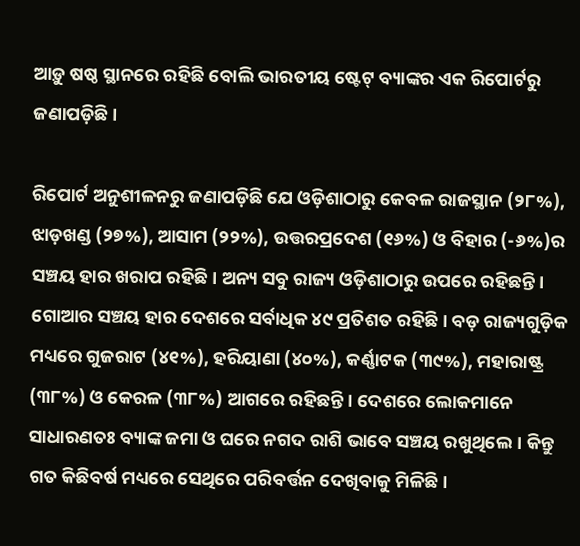ଆଡ଼ୁ ଷଷ୍ଠ ସ୍ଥାନରେ ରହିଛି ବୋଲି ଭାରତୀୟ ଷ୍ଟେଟ୍‌ ବ୍ୟାଙ୍କର ଏକ ରିପୋର୍ଟରୁ ଜଣାପଡ଼ିଛି।

ରିପୋର୍ଟ ଅନୁଶୀଳନରୁ ଜଣାପଡ଼ିଛି ଯେ ଓଡ଼ିଶାଠାରୁ କେବଳ ରାଜସ୍ଥାନ (୨୮%), ଝାଡ଼ଖଣ୍ଡ (୨୭%), ଆସାମ (୨୨%), ଉତ୍ତରପ୍ରଦେଶ (୧୬%) ଓ ବିହାର (-୬%)ର ସଞ୍ଚୟ ହାର ଖରାପ ରହିଛି। ଅନ୍ୟ ସବୁ ରାଜ୍ୟ ଓଡ଼ିଶାଠାରୁ ଉପରେ ରହିଛନ୍ତି। ଗୋଆର ସଞ୍ଚୟ ହାର ଦେଶରେ ସର୍ବାଧିକ ୪୯ ପ୍ରତିଶତ ରହିଛି। ବଡ଼ ରାଜ୍ୟଗୁଡ଼ିକ ମଧ୍ୟରେ ଗୁଜରାଟ (୪୧%), ହରିୟାଣା (୪୦%), କର୍ଣ୍ଣାଟକ (୩୯%), ମହାରାଷ୍ଟ୍ର (୩୮%) ଓ କେରଳ (୩୮%) ଆଗରେ ରହିଛନ୍ତି। ଦେଶରେ ଲୋକମାନେ ସାଧାରଣତଃ ବ୍ୟାଙ୍କ ଜମା ଓ ଘରେ ନଗଦ ରାଶି ଭାବେ ସଞ୍ଚୟ ରଖୁଥିଲେ। କିନ୍ତୁ ଗତ କିଛିବର୍ଷ ମଧ୍ୟରେ ସେଥିରେ ପରିବର୍ତ୍ତନ ଦେଖିବାକୁ ମିଳିଛି।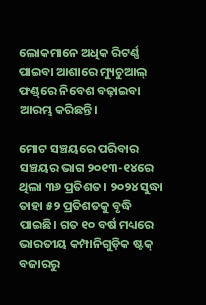ଲୋକମାନେ ଅଧିକ ରିଟର୍ଣ୍ଣ ପାଇବା ଆଶାରେ ମ୍ୟୁଚୁଆଲ୍ ଫଣ୍ଡ୍‌ରେ ନିବେଶ ବଢ଼ାଇବା ଆରମ୍ଭ କରିଛନ୍ତି।

ମୋଟ ସଞ୍ଚୟରେ ପରିବାର ସଞ୍ଚୟର ଭାଗ ୨୦୧୩-୧୪ରେ ଥିଲା ୩୬ ପ୍ରତିଶତ। ୨୦୨୪ ସୁଦ୍ଧା ତାହା ୫୨ ପ୍ରତିଶତକୁ ବୃଦ୍ଧି ପାଇଛି। ଗତ ୧୦ ବର୍ଷ ମଧ୍ୟରେ ଭାରତୀୟ କମ୍ପାନିଗୁଡ଼ିକ ଷ୍ଟକ୍ ବଜାରରୁ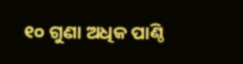୧୦ ଗୁଣା ଅଧିକ ପାଣ୍ଠି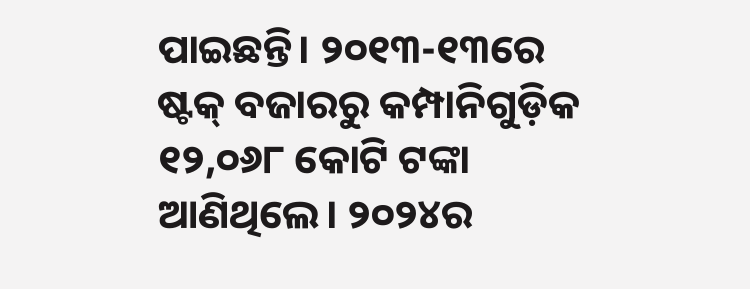ପାଇଛନ୍ତି। ୨୦୧୩-୧୩ରେ ଷ୍ଟକ୍ ବଜାରରୁ କମ୍ପାନିଗୁଡ଼ିକ ୧୨,୦୬୮ କୋଟି ଟଙ୍କା ଆଣିଥିଲେ। ୨୦୨୪ର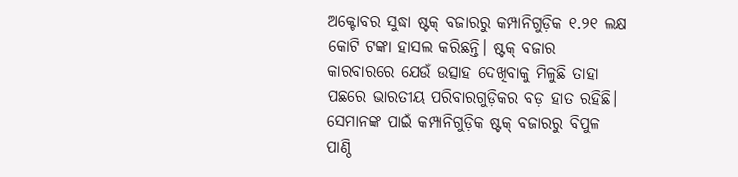ଅକ୍ଟୋବର ସୁଦ୍ଧା ଷ୍ଟକ୍ ବଜାରରୁ କମ୍ପାନିଗୁଡ଼ିକ ୧.୨୧ ଲକ୍ଷ କୋଟି ଟଙ୍କା ହାସଲ କରିଛନ୍ତି। ଷ୍ଟକ୍ ବଜାର କାରବାରରେ ଯେଉଁ ଉତ୍ସାହ ଦେଖିବାକୁ ମିଳୁଛି ତାହା ପଛରେ ଭାରତୀୟ ପରିବାରଗୁଡ଼ିକର ବଡ଼ ହାତ ରହିଛି। ସେମାନଙ୍କ ପାଇଁ କମ୍ପାନିଗୁଡ଼ିକ ଷ୍ଟକ୍ ବଜାରରୁ ବିପୁଳ ପାଣ୍ଠି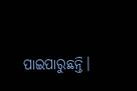ପାଇପାରୁଛନ୍ତି।